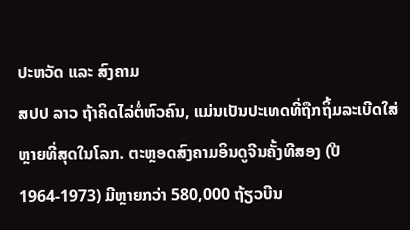ປະຫວັດ ແລະ ສົງຄາມ
ສປປ ລາວ ຖ້າຄິດໄລ່ຕໍ່ຫົວຄົນ, ແມ່ນເປັນປະເທດທີ່ຖືກຖິ້ມລະເບີດໃສ່ຫຼາຍທີ່ສຸດໃນໂລກ. ຕະຫຼອດສົງຄາມອິນດູຈີນຄັ້ງທີສອງ (ປີ 1964-1973) ມີຫຼາຍກວ່າ 580,000 ຖ້ຽວບີນ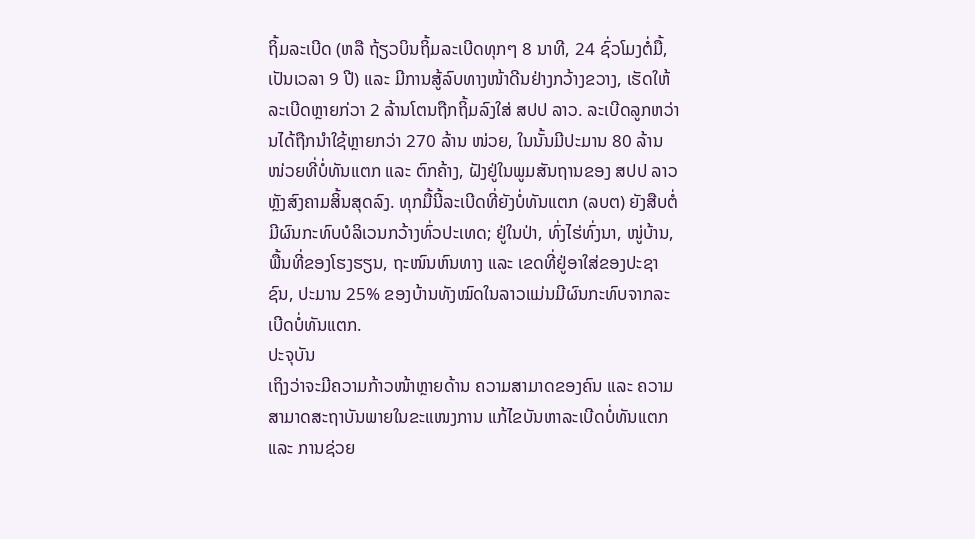ຖິ້ມລະເບີດ (ຫລື ຖ້ຽວບິນຖິ້ມລະເບີດທຸກໆ 8 ນາທີ, 24 ຊົ່ວໂມງຕໍ່ມື້, ເປັນເວລາ 9 ປີ) ແລະ ມີການສູ້ລົບທາງໜ້າດີນຢ່າງກວ້າງຂວາງ, ເຮັດໃຫ້ລະເບີດຫຼາຍກ່ວາ 2 ລ້ານໂຕນຖືກຖິ້ມລົງໃສ່ ສປປ ລາວ. ລະເບີດລູກຫວ່ານໄດ້ຖືກນຳໃຊ້ຫຼາຍກວ່າ 270 ລ້ານ ໜ່ວຍ, ໃນນັ້ນມີປະມານ 80 ລ້ານ ໜ່ວຍທີ່ບໍ່ທັນແຕກ ແລະ ຕົກຄ້າງ, ຝັງຢູ່ໃນພູມສັນຖານຂອງ ສປປ ລາວ ຫຼັງສົງຄາມສິ້ນສຸດລົງ. ທຸກມື້ນີ້ລະເບີດທີ່ຍັງບໍ່ທັນແຕກ (ລບຕ) ຍັງສືບຕໍ່ມີຜົນກະທົບບໍລິເວນກວ້າງທົ່ວປະເທດ; ຢູ່ໃນປ່າ, ທົ່ງໄຮ່ທົ່ງນາ, ໜູ່ບ້ານ, ພື້ນທີ່ຂອງໂຮງຮຽນ, ຖະໜົນຫົນທາງ ແລະ ເຂດທີ່ຢູ່ອາໃສ່ຂອງປະຊາຊົນ, ປະມານ 25% ຂອງບ້ານທັງໝົດໃນລາວແມ່ນມີຜົນກະທົບຈາກລະເບີດບໍ່ທັນແຕກ.
ປະຈຸບັນ
ເຖິງວ່າຈະມີຄວາມກ້າວໜ້າຫຼາຍດ້ານ ຄວາມສາມາດຂອງຄົນ ແລະ ຄວາມສາມາດສະຖາບັນພາຍໃນຂະແໜງການ ແກ້ໄຂບັນຫາລະເບີດບໍ່ທັນແຕກ ແລະ ການຊ່ວຍ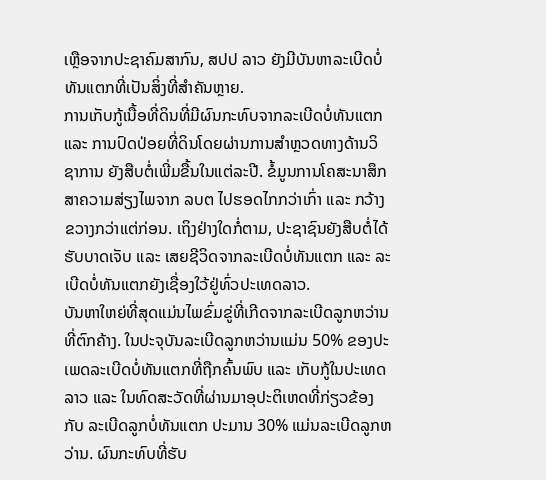ເຫຼືອຈາກປະຊາຄົມສາກົນ, ສປປ ລາວ ຍັງມີບັນຫາລະເບີດບໍ່ທັນແຕກທີ່ເປັນສິ່ງທີ່ສຳຄັນຫຼາຍ.
ການເກັບກູ້ເນື້ອທີ່ດິນທີ່ມີຜົນກະທົບຈາກລະເບີດບໍ່ທັນແຕກ ແລະ ການປົດປ່ອຍທີ່ດິນໂດຍຜ່ານການສຳຫຼວດທາງດ້ານວິຊາການ ຍັງສືບຕໍ່ເພີ່ມຂື້ນໃນແຕ່ລະປີ. ຂໍ້ມູນການໂຄສະນາສຶກສາຄວາມສ່ຽງໄພຈາກ ລບຕ ໄປຮອດໄກກວ່າເກົ່າ ແລະ ກວ້າງຂວາງກວ່າແຕ່ກ່ອນ. ເຖິງຢ່າງໃດກໍ່ຕາມ, ປະຊາຊົນຍັງສືບຕໍ່ໄດ້ຮັບບາດເຈັບ ແລະ ເສຍຊີວິດຈາກລະເບີດບໍ່ທັນແຕກ ແລະ ລະເບີດບໍ່ທັນແຕກຍັງເຊື່ອງໃວ້ຢູ່ທົ່ວປະເທດລາວ.
ບັນຫາໃຫຍ່ທີ່ສຸດແມ່ນໄພຂົ່ມຂູ່ທີ່ເກີດຈາກລະເບີດລູກຫວ່ານທີ່ຕົກຄ້າງ. ໃນປະຈຸບັນລະເບີດລູກຫວ່ານແມ່ນ 50% ຂອງປະເພດລະເບີດບໍ່ທັນແຕກທີ່ຖືກຄົ້ນພົບ ແລະ ເກັບກູ້ໃນປະເທດລາວ ແລະ ໃນທົດສະວັດທີ່ຜ່ານມາອຸປະຕິເຫດທີ່ກ່ຽວຂ້ອງກັບ ລະເບີດລູກບໍ່ທັນແຕກ ປະມານ 30% ແມ່ນລະເບີດລູກຫວ່ານ. ຜົນກະທົບທີ່ຮັບ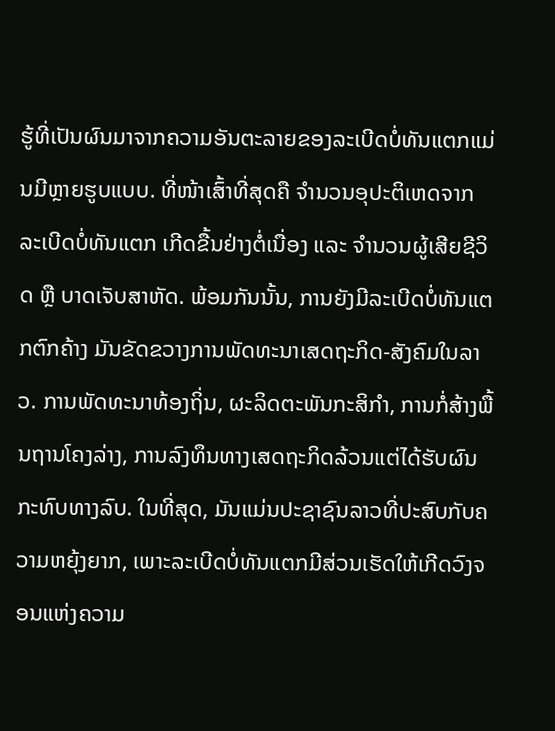ຮູ້ທີ່ເປັນຜົນມາຈາກຄວາມອັນຕະລາຍຂອງລະເບີດບໍ່ທັນແຕກແມ່ນມີຫຼາຍຮູບແບບ. ທີ່ໜ້າເສົ້າທີ່ສຸດຄື ຈຳນວນອຸປະຕິເຫດຈາກ ລະເບີດບໍ່ທັນແຕກ ເກີດຂື້ນຢ່າງຕໍ່ເນື່ອງ ແລະ ຈຳນວນຜູ້ເສີຍຊີວິດ ຫຼື ບາດເຈັບສາຫັດ. ພ້ອມກັນນັ້ນ, ການຍັງມີລະເບີດບໍ່ທັນແຕກຕົກຄ້າງ ມັນຂັດຂວາງການພັດທະນາເສດຖະກິດ-ສັງຄົມໃນລາວ. ການພັດທະນາທ້ອງຖິ່ນ, ຜະລິດຕະພັນກະສິກຳ, ການກໍ່ສ້າງພື້ນຖານໂຄງລ່າງ, ການລົງທຶນທາງເສດຖະກິດລ້ວນແຕ່ໄດ້ຮັບຜົນກະທົບທາງລົບ. ໃນທີ່ສຸດ, ມັນແມ່ນປະຊາຊົນລາວທີ່ປະສົບກັບຄວາມຫຍຸ້ງຍາກ, ເພາະລະເບີດບໍ່ທັນແຕກມີສ່ວນເຮັດໃຫ້ເກີດວົງຈອນແຫ່ງຄວາມ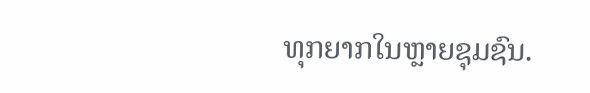ທຸກຍາກໃນຫຼາຍຊຸມຊົນ.